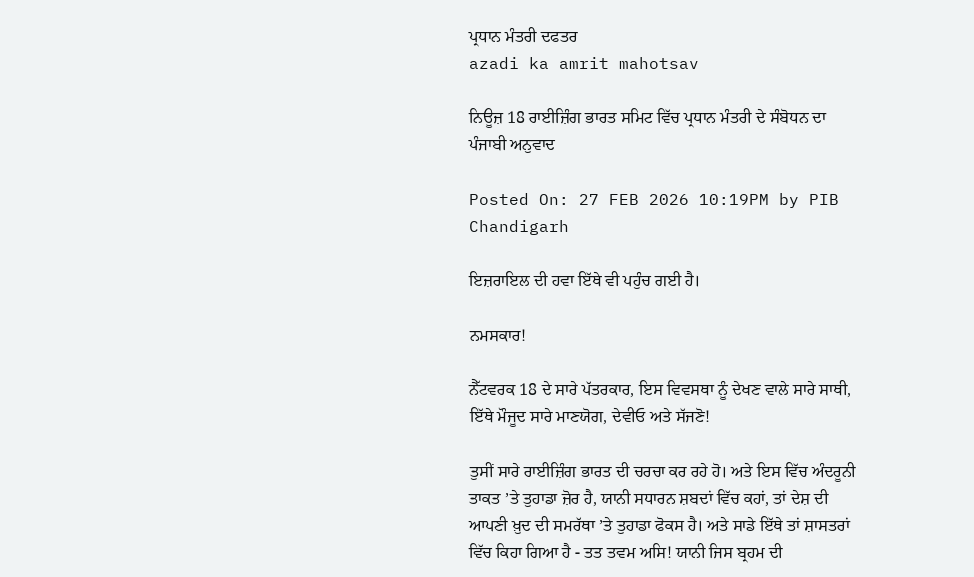ਪ੍ਰਧਾਨ ਮੰਤਰੀ ਦਫਤਰ
azadi ka amrit mahotsav

ਨਿਊਜ਼ 18 ਰਾਈਜ਼ਿੰਗ ਭਾਰਤ ਸਮਿਟ ਵਿੱਚ ਪ੍ਰਧਾਨ ਮੰਤਰੀ ਦੇ ਸੰਬੋਧਨ ਦਾ ਪੰਜਾਬੀ ਅਨੁਵਾਦ

Posted On: 27 FEB 2026 10:19PM by PIB Chandigarh

ਇਜ਼ਰਾਇਲ ਦੀ ਹਵਾ ਇੱਥੇ ਵੀ ਪਹੁੰਚ ਗਈ ਹੈ।

ਨਮਸਕਾਰ!

ਨੈੱਟਵਰਕ 18 ਦੇ ਸਾਰੇ ਪੱਤਰਕਾਰ, ਇਸ ਵਿਵਸਥਾ ਨੂੰ ਦੇਖਣ ਵਾਲੇ ਸਾਰੇ ਸਾਥੀ, ਇੱਥੇ ਮੌਜੂਦ ਸਾਰੇ ਮਾਣਯੋਗ, ਦੇਵੀਓ ਅਤੇ ਸੱਜਣੋ!

ਤੁਸੀਂ ਸਾਰੇ ਰਾਈਜ਼ਿੰਗ ਭਾਰਤ ਦੀ ਚਰਚਾ ਕਰ ਰਹੇ ਹੋ। ਅਤੇ ਇਸ ਵਿੱਚ ਅੰਦਰੂਨੀ ਤਾਕਤ ’ਤੇ ਤੁਹਾਡਾ ਜ਼ੋਰ ਹੈ, ਯਾਨੀ ਸਧਾਰਨ ਸ਼ਬਦਾਂ ਵਿੱਚ ਕਹਾਂ, ਤਾਂ ਦੇਸ਼ ਦੀ ਆਪਣੀ ਖ਼ੁਦ ਦੀ ਸਮਰੱਥਾ ’ਤੇ ਤੁਹਾਡਾ ਫੋਕਸ ਹੈ। ਅਤੇ ਸਾਡੇ ਇੱਥੇ ਤਾਂ ਸ਼ਾਸਤਰਾਂ ਵਿੱਚ ਕਿਹਾ ਗਿਆ ਹੈ - ਤਤ ਤਵਮ ਅਸਿ! ਯਾਨੀ ਜਿਸ ਬ੍ਰਹਮ ਦੀ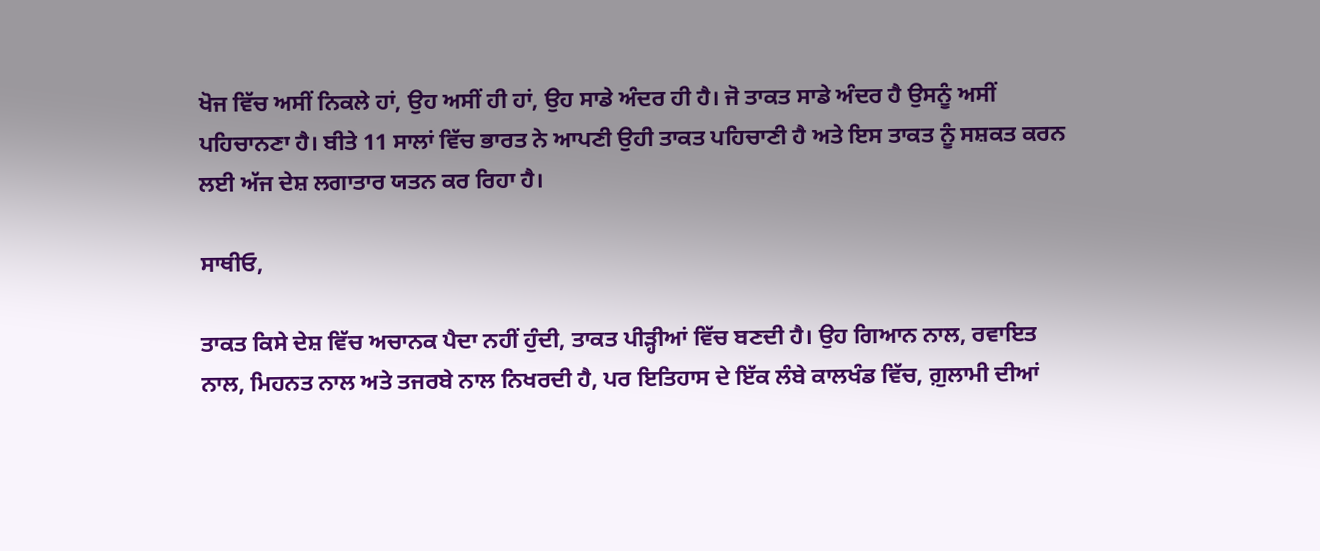ਖੋਜ ਵਿੱਚ ਅਸੀਂ ਨਿਕਲੇ ਹਾਂ, ਉਹ ਅਸੀਂ ਹੀ ਹਾਂ, ਉਹ ਸਾਡੇ ਅੰਦਰ ਹੀ ਹੈ। ਜੋ ਤਾਕਤ ਸਾਡੇ ਅੰਦਰ ਹੈ ਉਸਨੂੰ ਅਸੀਂ ਪਹਿਚਾਨਣਾ ਹੈ। ਬੀਤੇ 11 ਸਾਲਾਂ ਵਿੱਚ ਭਾਰਤ ਨੇ ਆਪਣੀ ਉਹੀ ਤਾਕਤ ਪਹਿਚਾਣੀ ਹੈ ਅਤੇ ਇਸ ਤਾਕਤ ਨੂੰ ਸਸ਼ਕਤ ਕਰਨ ਲਈ ਅੱਜ ਦੇਸ਼ ਲਗਾਤਾਰ ਯਤਨ ਕਰ ਰਿਹਾ ਹੈ।

ਸਾਥੀਓ,

ਤਾਕਤ ਕਿਸੇ ਦੇਸ਼ ਵਿੱਚ ਅਚਾਨਕ ਪੈਦਾ ਨਹੀਂ ਹੁੰਦੀ, ਤਾਕਤ ਪੀੜ੍ਹੀਆਂ ਵਿੱਚ ਬਣਦੀ ਹੈ। ਉਹ ਗਿਆਨ ਨਾਲ, ਰਵਾਇਤ ਨਾਲ, ਮਿਹਨਤ ਨਾਲ ਅਤੇ ਤਜਰਬੇ ਨਾਲ ਨਿਖਰਦੀ ਹੈ, ਪਰ ਇਤਿਹਾਸ ਦੇ ਇੱਕ ਲੰਬੇ ਕਾਲਖੰਡ ਵਿੱਚ, ਗ਼ੁਲਾਮੀ ਦੀਆਂ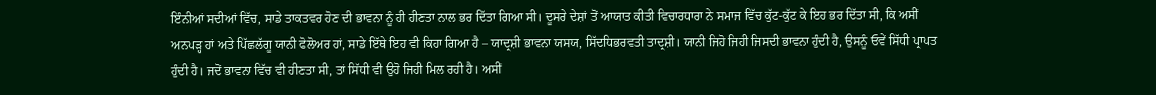ਇੰਨੀਆਂ ਸਦੀਆਂ ਵਿੱਚ, ਸਾਡੇ ਤਾਕਤਵਰ ਹੋਣ ਦੀ ਭਾਵਨਾ ਨੂੰ ਹੀ ਹੀਣਤਾ ਨਾਲ ਭਰ ਦਿੱਤਾ ਗਿਆ ਸੀ। ਦੂਸਰੇ ਦੇਸ਼ਾਂ ਤੋਂ ਆਯਾਤ ਕੀਤੀ ਵਿਚਾਰਧਾਰਾ ਨੇ ਸਮਾਜ ਵਿੱਚ ਕੁੱਟ-ਕੁੱਟ ਕੇ ਇਹ ਭਰ ਦਿੱਤਾ ਸੀ, ਕਿ ਅਸੀਂ ਅਨਪੜ੍ਹ ਹਾਂ ਅਤੇ ਪਿੱਛਲੱਗੂ ਯਾਨੀ ਫੋਲੋਅਰ ਹਾਂ, ਸਾਡੇ ਇੱਥੇ ਇਹ ਵੀ ਕਿਹਾ ਗਿਆ ਹੈ – ਯਾਦ੍ਰਸ਼ੀ ਭਾਵਨਾ ਯਸਯ, ਸਿੱਦਧਿਭਰਵਤੀ ਤਾਦ੍ਰਸ਼ੀ। ਯਾਨੀ ਜਿਹੋ ਜਿਹੀ ਜਿਸਦੀ ਭਾਵਨਾ ਹੁੰਦੀ ਹੈ, ਉਸਨੂੰ ਓਵੇਂ ਸਿੱਧੀ ਪ੍ਰਾਪਤ ਹੁੰਦੀ ਹੈ। ਜਦੋਂ ਭਾਵਨਾ ਵਿੱਚ ਵੀ ਹੀਣਤਾ ਸੀ, ਤਾਂ ਸਿੱਧੀ ਵੀ ਉਹੋ ਜਿਹੀ ਮਿਲ ਰਹੀ ਹੈ। ਅਸੀਂ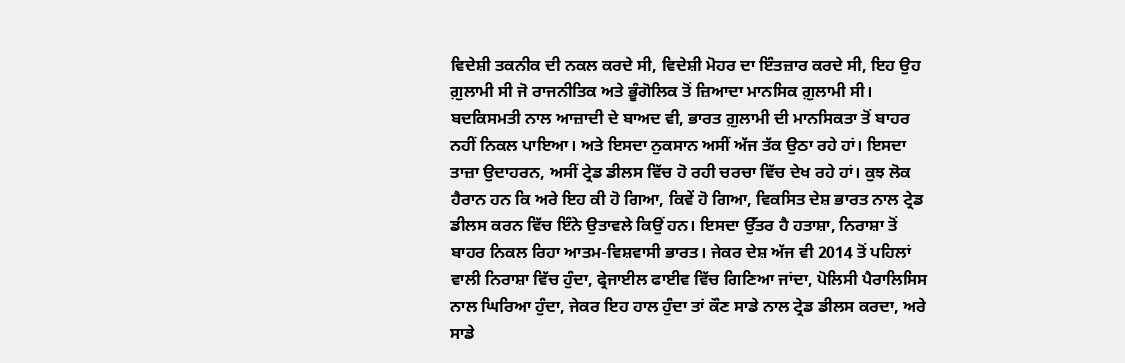ਵਿਦੇਸ਼ੀ ਤਕਨੀਕ ਦੀ ਨਕਲ ਕਰਦੇ ਸੀ, ਵਿਦੇਸ਼ੀ ਮੋਹਰ ਦਾ ਇੰਤਜ਼ਾਰ ਕਰਦੇ ਸੀ, ਇਹ ਉਹ ਗ਼ੁਲਾਮੀ ਸੀ ਜੋ ਰਾਜਨੀਤਿਕ ਅਤੇ ਭੂੰਗੋਲਿਕ ਤੋਂ ਜ਼ਿਆਦਾ ਮਾਨਸਿਕ ਗ਼ੁਲਾਮੀ ਸੀ। ਬਦਕਿਸਮਤੀ ਨਾਲ ਆਜ਼ਾਦੀ ਦੇ ਬਾਅਦ ਵੀ, ਭਾਰਤ ਗ਼ੁਲਾਮੀ ਦੀ ਮਾਨਸਿਕਤਾ ਤੋਂ ਬਾਹਰ ਨਹੀਂ ਨਿਕਲ ਪਾਇਆ। ਅਤੇ ਇਸਦਾ ਨੁਕਸਾਨ ਅਸੀਂ ਅੱਜ ਤੱਕ ਉਠਾ ਰਹੇ ਹਾਂ। ਇਸਦਾ ਤਾਜ਼ਾ ਉਦਾਹਰਨ, ਅਸੀਂ ਟ੍ਰੇਡ ਡੀਲਸ ਵਿੱਚ ਹੋ ਰਹੀ ਚਰਚਾ ਵਿੱਚ ਦੇਖ ਰਹੇ ਹਾਂ। ਕੁਝ ਲੋਕ ਹੈਰਾਨ ਹਨ ਕਿ ਅਰੇ ਇਹ ਕੀ ਹੋ ਗਿਆ, ਕਿਵੇਂ ਹੋ ਗਿਆ, ਵਿਕਸਿਤ ਦੇਸ਼ ਭਾਰਤ ਨਾਲ ਟ੍ਰੇਡ ਡੀਲਸ ਕਰਨ ਵਿੱਚ ਇੰਨੇ ਉਤਾਵਲੇ ਕਿਉਂ ਹਨ। ਇਸਦਾ ਉੱਤਰ ਹੈ ਹਤਾਸ਼ਾ, ਨਿਰਾਸ਼ਾ ਤੋਂ ਬਾਹਰ ਨਿਕਲ ਰਿਹਾ ਆਤਮ-ਵਿਸ਼ਵਾਸੀ ਭਾਰਤ। ਜੇਕਰ ਦੇਸ਼ ਅੱਜ ਵੀ 2014 ਤੋਂ ਪਹਿਲਾਂ ਵਾਲੀ ਨਿਰਾਸ਼ਾ ਵਿੱਚ ਹੁੰਦਾ, ਫ੍ਰੇਜਾਈਲ ਫਾਈਵ ਵਿੱਚ ਗਿਣਿਆ ਜਾਂਦਾ, ਪੋਲਿਸੀ ਪੈਰਾਲਿਸਿਸ ਨਾਲ ਘਿਰਿਆ ਹੁੰਦਾ, ਜੇਕਰ ਇਹ ਹਾਲ ਹੁੰਦਾ ਤਾਂ ਕੌਣ ਸਾਡੇ ਨਾਲ ਟ੍ਰੇਡ ਡੀਲਸ ਕਰਦਾ, ਅਰੇ ਸਾਡੇ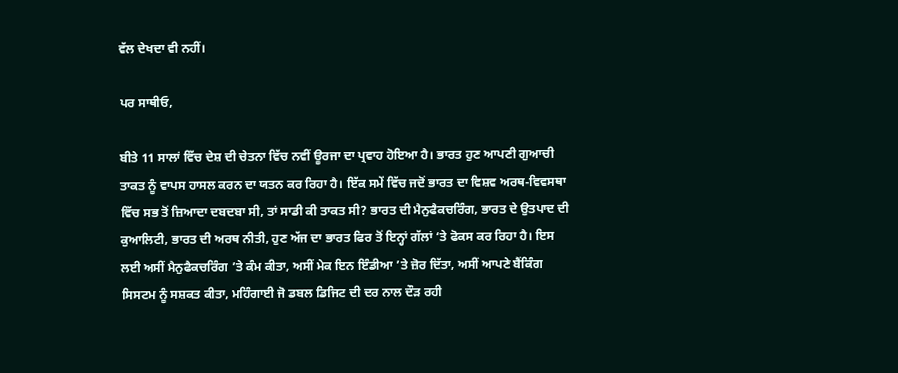ਵੱਲ ਦੇਖਦਾ ਵੀ ਨਹੀਂ।

ਪਰ ਸਾਥੀਓ,

ਬੀਤੇ 11 ਸਾਲਾਂ ਵਿੱਚ ਦੇਸ਼ ਦੀ ਚੇਤਨਾ ਵਿੱਚ ਨਵੀਂ ਊਰਜਾ ਦਾ ਪ੍ਰਵਾਹ ਹੋਇਆ ਹੈ। ਭਾਰਤ ਹੁਣ ਆਪਣੀ ਗੁਆਚੀ ਤਾਕਤ ਨੂੰ ਵਾਪਸ ਹਾਸਲ ਕਰਨ ਦਾ ਯਤਨ ਕਰ ਰਿਹਾ ਹੈ। ਇੱਕ ਸਮੇਂ ਵਿੱਚ ਜਦੋਂ ਭਾਰਤ ਦਾ ਵਿਸ਼ਵ ਅਰਥ-ਵਿਵਸਥਾ ਵਿੱਚ ਸਭ ਤੋਂ ਜ਼ਿਆਦਾ ਦਬਦਬਾ ਸੀ, ਤਾਂ ਸਾਡੀ ਕੀ ਤਾਕਤ ਸੀ? ਭਾਰਤ ਦੀ ਮੈਨੁਫੈਕਚਰਿੰਗ, ਭਾਰਤ ਦੇ ਉਤਪਾਦ ਦੀ ਕੁਆਲਿਟੀ, ਭਾਰਤ ਦੀ ਅਰਥ ਨੀਤੀ, ਹੁਣ ਅੱਜ ਦਾ ਭਾਰਤ ਫਿਰ ਤੋਂ ਇਨ੍ਹਾਂ ਗੱਲਾਂ ‘ਤੇ ਫੋਕਸ ਕਰ ਰਿਹਾ ਹੈ। ਇਸ ਲਈ ਅਸੀਂ ਮੈਨੁਫੈਕਚਰਿੰਗ ’ਤੇ ਕੰਮ ਕੀਤਾ, ਅਸੀਂ ਮੇਕ ਇਨ ਇੰਡੀਆ ’ਤੇ ਜ਼ੋਰ ਦਿੱਤਾ, ਅਸੀਂ ਆਪਣੇ ਬੈਂਕਿੰਗ ਸਿਸਟਮ ਨੂੰ ਸਸ਼ਕਤ ਕੀਤਾ, ਮਹਿੰਗਾਈ ਜੋ ਡਬਲ ਡਿਜਿਟ ਦੀ ਦਰ ਨਾਲ ਦੌੜ ਰਹੀ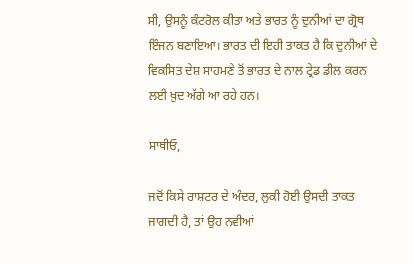ਸੀ, ਉਸਨੂੰ ਕੰਟਰੋਲ ਕੀਤਾ ਅਤੇ ਭਾਰਤ ਨੂੰ ਦੁਨੀਆਂ ਦਾ ਗ੍ਰੋਥ ਇੰਜਨ ਬਣਾਇਆ। ਭਾਰਤ ਦੀ ਇਹੀ ਤਾਕਤ ਹੈ ਕਿ ਦੁਨੀਆਂ ਦੇ ਵਿਕਸਿਤ ਦੇਸ਼ ਸਾਹਮਣੇ ਤੋਂ ਭਾਰਤ ਦੇ ਨਾਲ ਟ੍ਰੇਡ ਡੀਲ ਕਰਨ ਲਈ ਖ਼ੁਦ ਅੱਗੇ ਆ ਰਹੇ ਹਨ।

ਸਾਥੀਓ,

ਜਦੋਂ ਕਿਸੇ ਰਾਸ਼ਟਰ ਦੇ ਅੰਦਰ, ਲੁਕੀ ਹੋਈ ਉਸਦੀ ਤਾਕਤ ਜਾਗਦੀ ਹੈ, ਤਾਂ ਉਹ ਨਵੀਆਂ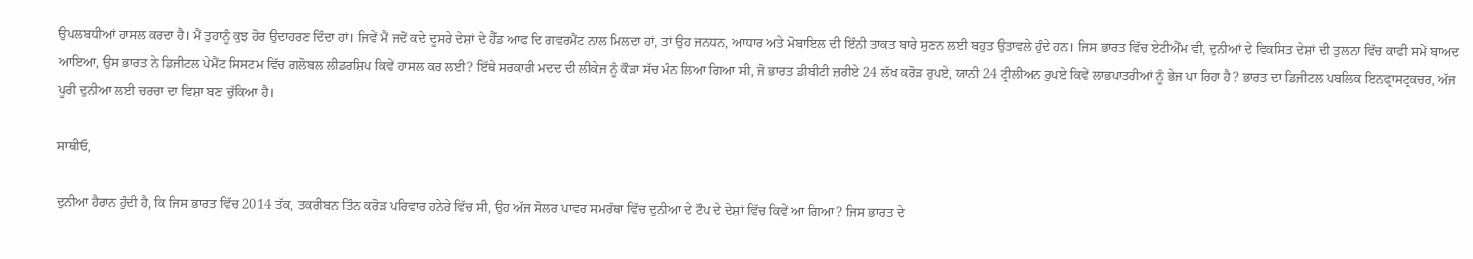ਉਪਲਬਧੀਆਂ ਹਾਸਲ ਕਰਦਾ ਹੈ। ਮੈਂ ਤੁਹਾਨੂੰ ਕੁਝ ਹੋਰ ਉਦਾਹਰਣ ਦਿੰਦਾ ਹਾਂ। ਜਿਵੇਂ ਮੈਂ ਜਦੋਂ ਕਦੇ ਦੂਸਰੇ ਦੇਸ਼ਾਂ ਦੇ ਹੈੱਡ ਆਫ ਦਿ ਗਵਰਮੈਂਟ ਨਾਲ ਮਿਲਦਾ ਹਾਂ, ਤਾਂ ਉਹ ਜਨਧਨ, ਆਧਾਰ ਅਤੇ ਮੋਬਾਇਲ ਦੀ ਇੰਨੀ ਤਾਕਤ ਬਾਰੇ ਸੁਣਨ ਲਈ ਬਹੁਤ ਉਤਾਵਲੇ ਹੁੰਦੇ ਹਨ। ਜਿਸ ਭਾਰਤ ਵਿੱਚ ਏਟੀਐੱਮ ਵੀ, ਦੁਨੀਆਂ ਦੇ ਵਿਕਸਿਤ ਦੇਸ਼ਾਂ ਦੀ ਤੁਲਨਾ ਵਿੱਚ ਕਾਫੀ ਸਮੇਂ ਬਾਅਦ ਆਇਆ, ਉਸ ਭਾਰਤ ਨੇ ਡਿਜੀਟਲ ਪੇਮੈਂਟ ਸਿਸਟਮ ਵਿੱਚ ਗਲੋਬਲ ਲੀਡਰਸ਼ਿਪ ਕਿਵੇਂ ਹਾਸਲ ਕਰ ਲਈ? ਇੱਥੇ ਸਰਕਾਰੀ ਮਦਦ ਦੀ ਲੀਕੇਜ ਨੂੰ ਕੌੜਾ ਸੱਚ ਮੰਨ ਲਿਆ ਗਿਆ ਸੀ, ਜੋ ਭਾਰਤ ਡੀਬੀਟੀ ਜ਼ਰੀਏ 24 ਲੱਖ ਕਰੋੜ ਰੁਪਏ, ਯਾਨੀ 24 ਟ੍ਰੀਲੀਅਨ ਰੁਪਏ ਕਿਵੇਂ ਲਾਭਪਾਤਰੀਆਂ ਨੂੰ ਭੇਜ ਪਾ ਰਿਹਾ ਹੈ? ਭਾਰਤ ਦਾ ਡਿਜੀਟਲ ਪਬਲਿਕ ਇਨਫ੍ਰਾਸਟ੍ਰਕਚਰ, ਅੱਜ ਪੂਰੀ ਦੁਨੀਆ ਲਈ ਚਰਚਾ ਦਾ ਵਿਸ਼ਾ ਬਣ ਚੁੱਕਿਆ ਹੈ।

ਸਾਥੀਓ,

ਦੁਨੀਆ ਹੈਰਾਨ ਹੁੰਦੀ ਹੈ, ਕਿ ਜਿਸ ਭਾਰਤ ਵਿੱਚ 2014 ਤੱਕ, ਤਕਰੀਬਨ ਤਿੰਨ ਕਰੋੜ ਪਰਿਵਾਰ ਹਨੇਰੇ ਵਿੱਚ ਸੀ, ਉਹ ਅੱਜ ਸੋਲਰ ਪਾਵਰ ਸਮਰੱਥਾ ਵਿੱਚ ਦੁਨੀਆ ਦੇ ਟੌਪ ਦੇ ਦੇਸ਼ਾਂ ਵਿੱਚ ਕਿਵੇਂ ਆ ਗਿਆ? ਜਿਸ ਭਾਰਤ ਦੇ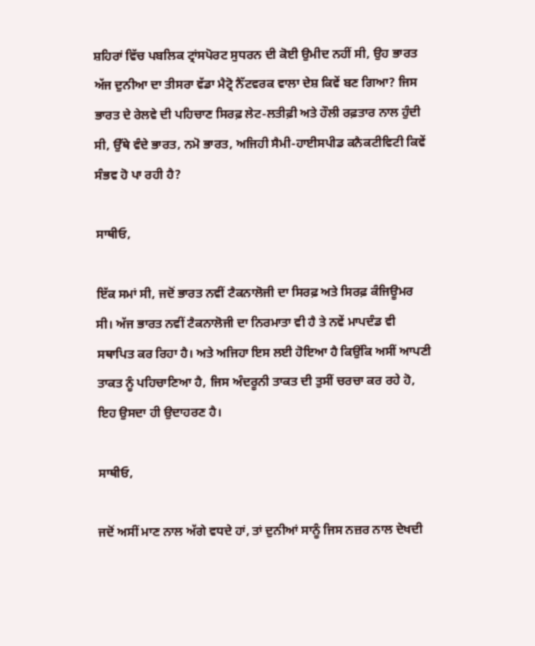ਸ਼ਹਿਰਾਂ ਵਿੱਚ ਪਬਲਿਕ ਟ੍ਰਾਂਸਪੋਰਟ ਸੁਧਰਨ ਦੀ ਕੋਈ ਉਮੀਦ ਨਹੀਂ ਸੀ, ਉਹ ਭਾਰਤ ਅੱਜ ਦੁਨੀਆ ਦਾ ਤੀਸਰਾ ਵੱਡਾ ਮੈਟ੍ਰੋ ਨੈੱਟਵਰਕ ਵਾਲਾ ਦੇਸ਼ ਕਿਵੇਂ ਬਣ ਗਿਆ? ਜਿਸ ਭਾਰਤ ਦੇ ਰੇਲਵੇ ਦੀ ਪਹਿਚਾਣ ਸਿਰਫ਼ ਲੇਟ-ਲਤੀਫ਼ੀ ਅਤੇ ਹੌਲੀ ਰਫ਼ਤਾਰ ਨਾਲ ਹੁੰਦੀ ਸੀ, ਉੱਥੇ ਵੰਦੇ ਭਾਰਤ, ਨਮੋ ਭਾਰਤ, ਅਜਿਹੀ ਸੈਮੀ-ਹਾਈਸਪੀਡ ਕਨੈਕਟੀਵਿਟੀ ਕਿਵੇਂ ਸੰਭਵ ਹੋ ਪਾ ਰਹੀ ਹੈ?

ਸਾਥੀਓ,

ਇੱਕ ਸਮਾਂ ਸੀ, ਜਦੋਂ ਭਾਰਤ ਨਵੀਂ ਟੈਕਨਾਲੋਜੀ ਦਾ ਸਿਰਫ਼ ਅਤੇ ਸਿਰਫ਼ ਕੰਜਿਊਮਰ ਸੀ। ਅੱਜ ਭਾਰਤ ਨਵੀਂ ਟੈਕਨਾਲੋਜੀ ਦਾ ਨਿਰਮਾਤਾ ਵੀ ਹੈ ਤੇ ਨਵੇਂ ਮਾਪਦੰਡ ਵੀ ਸਥਾਪਿਤ ਕਰ ਰਿਹਾ ਹੈ। ਅਤੇ ਅਜਿਹਾ ਇਸ ਲਈ ਹੋਇਆ ਹੈ ਕਿਉਂਕਿ ਅਸੀਂ ਆਪਣੀ ਤਾਕਤ ਨੂੰ ਪਹਿਚਾਣਿਆ ਹੈ, ਜਿਸ ਅੰਦਰੂਨੀ ਤਾਕਤ ਦੀ ਤੁਸੀਂ ਚਰਚਾ ਕਰ ਰਹੇ ਹੋ, ਇਹ ਉਸਦਾ ਹੀ ਉਦਾਹਰਣ ਹੈ।

ਸਾਥੀਓ,

ਜਦੋਂ ਅਸੀਂ ਮਾਣ ਨਾਲ ਅੱਗੇ ਵਧਦੇ ਹਾਂ, ਤਾਂ ਦੁਨੀਆਂ ਸਾਨੂੰ ਜਿਸ ਨਜ਼ਰ ਨਾਲ ਦੇਖਦੀ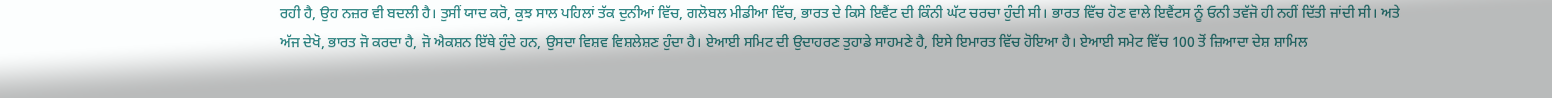ਰਹੀ ਹੈ, ਉਹ ਨਜ਼ਰ ਵੀ ਬਦਲੀ ਹੈ। ਤੁਸੀਂ ਯਾਦ ਕਰੋ, ਕੁਝ ਸਾਲ ਪਹਿਲਾਂ ਤੱਕ ਦੁਨੀਆਂ ਵਿੱਚ, ਗਲੋਬਲ ਮੀਡੀਆ ਵਿੱਚ, ਭਾਰਤ ਦੇ ਕਿਸੇ ਇਵੈਂਟ ਦੀ ਕਿੰਨੀ ਘੱਟ ਚਰਚਾ ਹੁੰਦੀ ਸੀ। ਭਾਰਤ ਵਿੱਚ ਹੋਣ ਵਾਲੇ ਇਵੈਂਟਸ ਨੂੰ ਓਨੀ ਤਵੱਜੋ ਹੀ ਨਹੀਂ ਦਿੱਤੀ ਜਾਂਦੀ ਸੀ। ਅਤੇ ਅੱਜ ਦੇਖੋ, ਭਾਰਤ ਜੋ ਕਰਦਾ ਹੈ, ਜੋ ਐਕਸ਼ਨ ਇੱਥੇ ਹੁੰਦੇ ਹਨ, ਉਸਦਾ ਵਿਸ਼ਵ ਵਿਸ਼ਲੇਸ਼ਣ ਹੁੰਦਾ ਹੈ। ਏਆਈ ਸਮਿਟ ਦੀ ਉਦਾਹਰਣ ਤੁਹਾਡੇ ਸਾਹਮਣੇ ਹੈ, ਇਸੇ ਇਮਾਰਤ ਵਿੱਚ ਹੋਇਆ ਹੈ। ਏਆਈ ਸਮੇਟ ਵਿੱਚ 100 ਤੋਂ ਜ਼ਿਆਦਾ ਦੇਸ਼ ਸ਼ਾਮਿਲ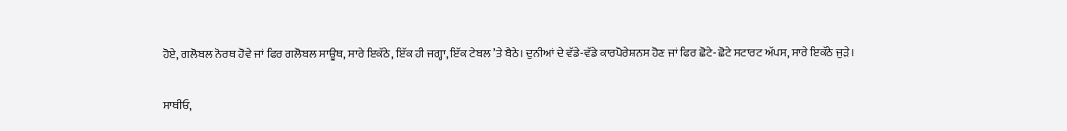ਹੋਏ, ਗਲੋਬਲ ਨੋਰਥ ਹੋਵੇ ਜਾਂ ਫਿਰ ਗਲੋਬਲ ਸਾਊਥ, ਸਾਰੇ ਇਕੱਠੇ, ਇੱਕ ਹੀ ਜਗ੍ਹਾ, ਇੱਕ ਟੇਬਲ ’ਤੇ ਬੈਠੇ। ਦੁਨੀਆਂ ਦੇ ਵੱਡੇ-ਵੱਡੇ ਕਾਰਪੋਰੇਸ਼ਨਸ ਹੋਣ ਜਾਂ ਫਿਰ ਛੋਟੇ-ਛੋਟੇ ਸਟਾਰਟ ਅੱਪਸ, ਸਾਰੇ ਇਕੱਠੇ ਜੁੜੇ।

ਸਾਥੀਓ,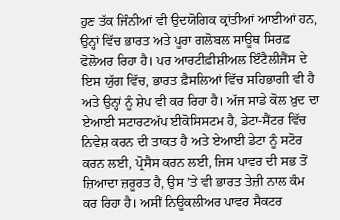ਹੁਣ ਤੱਕ ਜਿੰਨੀਆਂ ਵੀ ਉਦਯੋਗਿਕ ਕ੍ਰਾਂਤੀਆਂ ਆਈਆਂ ਹਨ, ਉਨ੍ਹਾਂ ਵਿੱਚ ਭਾਰਤ ਅਤੇ ਪੂਰਾ ਗਲੋਬਲ ਸਾਊਥ ਸਿਰਫ਼ ਫੋਲੋਅਰ ਰਿਹਾ ਹੈ। ਪਰ ਆਰਟੀਫ਼ੀਸ਼ੀਅਲ ਇੰਟੈਲੀਜੈਂਸ ਦੇ ਇਸ ਯੁੱਗ ਵਿੱਚ, ਭਾਰਤ ਫ਼ੈਸਲਿਆਂ ਵਿੱਚ ਸਹਿਭਾਗੀ ਵੀ ਹੈ ਅਤੇ ਉਨ੍ਹਾਂ ਨੂੰ ਸ਼ੇਪ ਵੀ ਕਰ ਰਿਹਾ ਹੈ। ਅੱਜ ਸਾਡੇ ਕੋਲ ਖ਼ੁਦ ਦਾ ਏਆਈ ਸਟਾਰਟਅੱਪ ਈਕੋਸਿਸਟਮ ਹੈ, ਡੇਟਾ-ਸੈਂਟਰ ਵਿੱਚ ਨਿਵੇਸ਼ ਕਰਨ ਦੀ ਤਾਕਤ ਹੈ ਅਤੇ ਏਆਈ ਡੇਟਾ ਨੂੰ ਸਟੋਰ ਕਰਨ ਲਈ, ਪ੍ਰੋਸੈਸ ਕਰਨ ਲਈ, ਜਿਸ ਪਾਵਰ ਦੀ ਸਭ ਤੋਂ ਜ਼ਿਆਦਾ ਜ਼ਰੂਰਤ ਹੈ, ਉਸ ’ਤੇ ਵੀ ਭਾਰਤ ਤੇਜ਼ੀ ਨਾਲ ਕੰਮ ਕਰ ਰਿਹਾ ਹੈ। ਅਸੀਂ ਨਿਊਕਲੀਅਰ ਪਾਵਰ ਸੈਕਟਰ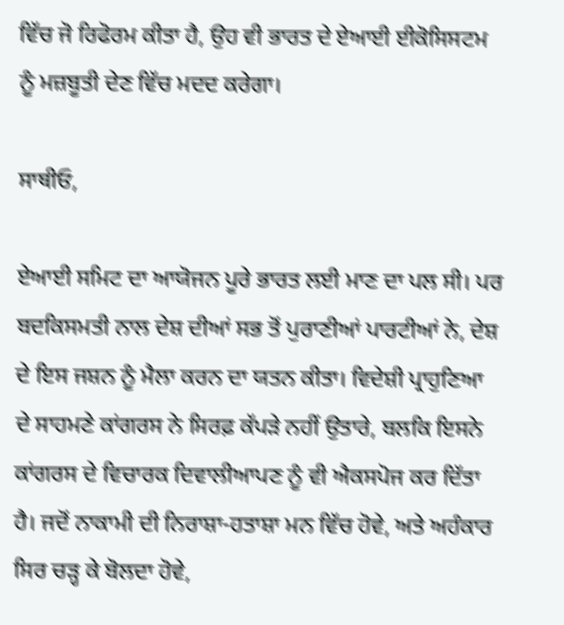ਵਿੱਚ ਜੋ ਰਿਫੋਰਮ ਕੀਤਾ ਹੈ, ਉਹ ਵੀ ਭਾਰਤ ਦੇ ਏਆਈ ਈਕੋਸਿਸਟਮ ਨੂੰ ਮਜ਼ਬੂਤੀ ਦੇਣ ਵਿੱਚ ਮਦਦ ਕਰੇਗਾ।

ਸਾਥੀਓ,

ਏਆਈ ਸਮਿਟ ਦਾ ਆਯੋਜਨ ਪੂਰੇ ਭਾਰਤ ਲਈ ਮਾਣ ਦਾ ਪਲ ਸੀ। ਪਰ ਬਦਕਿਸਮਤੀ ਨਾਲ ਦੇਸ਼ ਦੀਆਂ ਸਭ ਤੋਂ ਪੁਰਾਣੀਆਂ ਪਾਰਟੀਆਂ ਨੇ, ਦੇਸ਼ ਦੇ ਇਸ ਜਸ਼ਨ ਨੂੰ ਮੈਲਾ ਕਰਨ ਦਾ ਯਤਨ ਕੀਤਾ। ਵਿਦੇਸ਼ੀ ਪ੍ਰਾਹੁਣਿਆ ਦੇ ਸਾਹਮਣੇ ਕਾਂਗਰਸ ਨੇ ਸਿਰਫ਼ ਕੱਪੜੇ ਨਹੀਂ ਉਤਾਰੇ, ਬਲਕਿ ਇਸਨੇ ਕਾਂਗਰਸ ਦੇ ਵਿਚਾਰਕ ਦਿਵਾਲੀਆਪਣ ਨੂੰ ਵੀ ਐਕਸਪੋਜ ਕਰ ਦਿੱਤਾ ਹੈ। ਜਦੋਂ ਨਾਕਾਮੀ ਦੀ ਨਿਰਾਸ਼ਾ-ਹਤਾਸ਼ਾ ਮਨ ਵਿੱਚ ਹੋਵੇ, ਅਤੇ ਅਹੰਕਾਰ ਸਿਰ ਚੜ੍ਹ ਕੇ ਬੋਲਦਾ ਹੋਵੇ,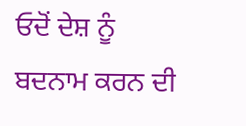ਓਦੋਂ ਦੇਸ਼ ਨੂੰ ਬਦਨਾਮ ਕਰਨ ਦੀ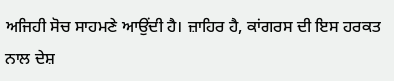ਅਜਿਹੀ ਸੋਚ ਸਾਹਮਣੇ ਆਉਂਦੀ ਹੈ। ਜ਼ਾਹਿਰ ਹੈ, ਕਾਂਗਰਸ ਦੀ ਇਸ ਹਰਕਤ ਨਾਲ ਦੇਸ਼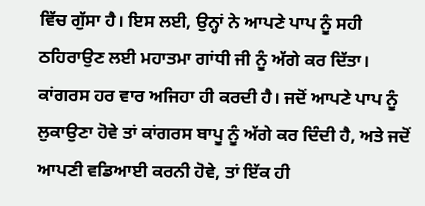ਵਿੱਚ ਗੁੱਸਾ ਹੈ। ਇਸ ਲਈ, ਉਨ੍ਹਾਂ ਨੇ ਆਪਣੇ ਪਾਪ ਨੂੰ ਸਹੀ ਠਹਿਰਾਉਣ ਲਈ ਮਹਾਤਮਾ ਗਾਂਧੀ ਜੀ ਨੂੰ ਅੱਗੇ ਕਰ ਦਿੱਤਾ। ਕਾਂਗਰਸ ਹਰ ਵਾਰ ਅਜਿਹਾ ਹੀ ਕਰਦੀ ਹੈ। ਜਦੋਂ ਆਪਣੇ ਪਾਪ ਨੂੰ ਲੁਕਾਉਣਾ ਹੋਵੇ ਤਾਂ ਕਾਂਗਰਸ ਬਾਪੂ ਨੂੰ ਅੱਗੇ ਕਰ ਦਿੰਦੀ ਹੈ, ਅਤੇ ਜਦੋਂ ਆਪਣੀ ਵਡਿਆਈ ਕਰਨੀ ਹੋਵੇ, ਤਾਂ ਇੱਕ ਹੀ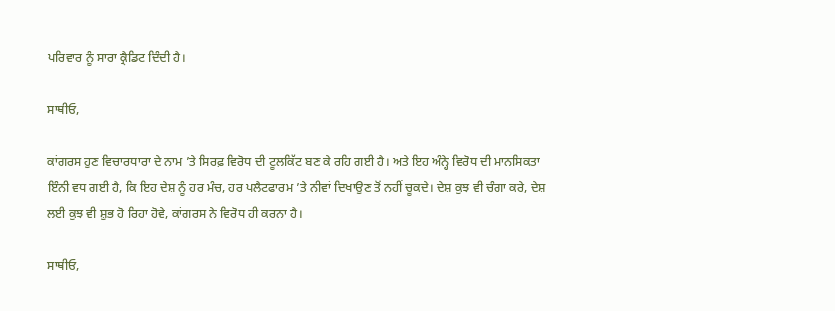ਪਰਿਵਾਰ ਨੂੰ ਸਾਰਾ ਕ੍ਰੈਡਿਟ ਦਿੰਦੀ ਹੈ।

ਸਾਥੀਓ,

ਕਾਂਗਰਸ ਹੁਣ ਵਿਚਾਰਧਾਰਾ ਦੇ ਨਾਮ ’ਤੇ ਸਿਰਫ਼ ਵਿਰੋਧ ਦੀ ਟੂਲਕਿੱਟ ਬਣ ਕੇ ਰਹਿ ਗਈ ਹੈ। ਅਤੇ ਇਹ ਅੰਨ੍ਹੇ ਵਿਰੋਧ ਦੀ ਮਾਨਸਿਕਤਾ ਇੰਨੀ ਵਧ ਗਈ ਹੈ, ਕਿ ਇਹ ਦੇਸ਼ ਨੂੰ ਹਰ ਮੰਚ, ਹਰ ਪਲੈਟਫਾਰਮ ’ਤੇ ਨੀਵਾਂ ਦਿਖਾਉਣ ਤੋਂ ਨਹੀਂ ਚੂਕਦੇ। ਦੇਸ਼ ਕੁਝ ਵੀ ਚੰਗਾ ਕਰੇ, ਦੇਸ਼ ਲਈ ਕੁਝ ਵੀ ਸ਼ੁਭ ਹੋ ਰਿਹਾ ਹੋਵੇ, ਕਾਂਗਰਸ ਨੇ ਵਿਰੋਧ ਹੀ ਕਰਨਾ ਹੈ।

ਸਾਥੀਓ,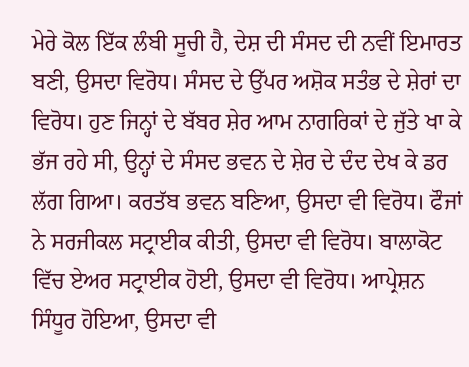ਮੇਰੇ ਕੋਲ ਇੱਕ ਲੰਬੀ ਸੂਚੀ ਹੈ, ਦੇਸ਼ ਦੀ ਸੰਸਦ ਦੀ ਨਵੀਂ ਇਮਾਰਤ ਬਣੀ, ਉਸਦਾ ਵਿਰੋਧ। ਸੰਸਦ ਦੇ ਉੱਪਰ ਅਸ਼ੋਕ ਸਤੰਭ ਦੇ ਸ਼ੇਰਾਂ ਦਾ ਵਿਰੋਧ। ਹੁਣ ਜਿਨ੍ਹਾਂ ਦੇ ਬੱਬਰ ਸ਼ੇਰ ਆਮ ਨਾਗਰਿਕਾਂ ਦੇ ਜੁੱਤੇ ਖਾ ਕੇ ਭੱਜ ਰਹੇ ਸੀ, ਉਨ੍ਹਾਂ ਦੇ ਸੰਸਦ ਭਵਨ ਦੇ ਸ਼ੇਰ ਦੇ ਦੰਦ ਦੇਖ ਕੇ ਡਰ ਲੱਗ ਗਿਆ। ਕਰਤੱਬ ਭਵਨ ਬਣਿਆ, ਉਸਦਾ ਵੀ ਵਿਰੋਧ। ਫੌਜਾਂ ਨੇ ਸਰਜੀਕਲ ਸਟ੍ਰਾਈਕ ਕੀਤੀ, ਉਸਦਾ ਵੀ ਵਿਰੋਧ। ਬਾਲਾਕੋਟ ਵਿੱਚ ਏਅਰ ਸਟ੍ਰਾਈਕ ਹੋਈ, ਉਸਦਾ ਵੀ ਵਿਰੋਧ। ਆਪ੍ਰੇਸ਼ਨ ਸਿੰਧੂਰ ਹੋਇਆ, ਉਸਦਾ ਵੀ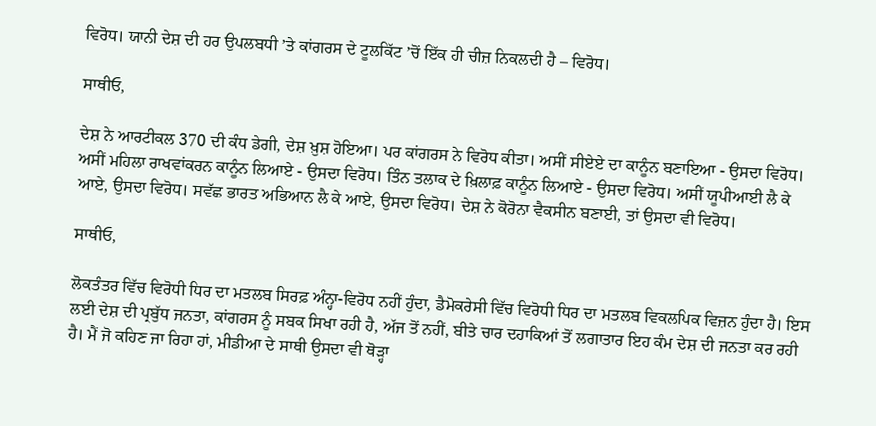ਵਿਰੋਧ। ਯਾਨੀ ਦੇਸ਼ ਦੀ ਹਰ ਉਪਲਬਧੀ ’ਤੇ ਕਾਂਗਰਸ ਦੇ ਟੂਲਕਿੱਟ ’ਚੋਂ ਇੱਕ ਹੀ ਚੀਜ਼ ਨਿਕਲਦੀ ਹੈ – ਵਿਰੋਧ।

ਸਾਥੀਓ,

ਦੇਸ਼ ਨੇ ਆਰਟੀਕਲ 370 ਦੀ ਕੰਧ ਡੇਗੀ, ਦੇਸ਼ ਖ਼ੁਸ਼ ਹੋਇਆ। ਪਰ ਕਾਂਗਰਸ ਨੇ ਵਿਰੋਧ ਕੀਤਾ। ਅਸੀਂ ਸੀਏਏ ਦਾ ਕਾਨੂੰਨ ਬਣਾਇਆ - ਉਸਦਾ ਵਿਰੋਧ। ਅਸੀਂ ਮਹਿਲਾ ਰਾਖਵਾਂਕਰਨ ਕਾਨੂੰਨ ਲਿਆਏ - ਉਸਦਾ ਵਿਰੋਧ। ਤਿੰਨ ਤਲਾਕ ਦੇ ਖ਼ਿਲਾਫ਼ ਕਾਨੂੰਨ ਲਿਆਏ - ਉਸਦਾ ਵਿਰੋਧ। ਅਸੀਂ ਯੂਪੀਆਈ ਲੈ ਕੇ ਆਏ, ਉਸਦਾ ਵਿਰੋਧ। ਸਵੱਛ ਭਾਰਤ ਅਭਿਆਨ ਲੈ ਕੇ ਆਏ, ਉਸਦਾ ਵਿਰੋਧ। ਦੇਸ਼ ਨੇ ਕੋਰੋਨਾ ਵੈਕਸੀਨ ਬਣਾਈ, ਤਾਂ ਉਸਦਾ ਵੀ ਵਿਰੋਧ।

ਸਾਥੀਓ,

ਲੋਕਤੰਤਰ ਵਿੱਚ ਵਿਰੋਧੀ ਧਿਰ ਦਾ ਮਤਲਬ ਸਿਰਫ਼ ਅੰਨ੍ਹਾ-ਵਿਰੋਧ ਨਹੀਂ ਹੁੰਦਾ, ਡੈਮੋਕਰੇਸੀ ਵਿੱਚ ਵਿਰੋਧੀ ਧਿਰ ਦਾ ਮਤਲਬ ਵਿਕਲਪਿਕ ਵਿਜ਼ਨ ਹੁੰਦਾ ਹੈ। ਇਸ ਲਈ ਦੇਸ਼ ਦੀ ਪ੍ਰਬੁੱਧ ਜਨਤਾ, ਕਾਂਗਰਸ ਨੂੰ ਸਬਕ ਸਿਖਾ ਰਹੀ ਹੈ, ਅੱਜ ਤੋਂ ਨਹੀਂ, ਬੀਤੇ ਚਾਰ ਦਹਾਕਿਆਂ ਤੋਂ ਲਗਾਤਾਰ ਇਹ ਕੰਮ ਦੇਸ਼ ਦੀ ਜਨਤਾ ਕਰ ਰਹੀ ਹੈ। ਮੈਂ ਜੋ ਕਹਿਣ ਜਾ ਰਿਹਾ ਹਾਂ, ਮੀਡੀਆ ਦੇ ਸਾਥੀ ਉਸਦਾ ਵੀ ਥੋੜ੍ਹਾ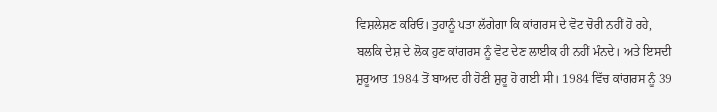ਵਿਸ਼ਲੇਸ਼ਣ ਕਰਿਓ। ਤੁਹਾਨੂੰ ਪਤਾ ਲੱਗੇਗਾ ਕਿ ਕਾਂਗਰਸ ਦੇ ਵੋਟ ਚੋਰੀ ਨਹੀਂ ਹੋ ਰਹੇ, ਬਲਕਿ ਦੇਸ਼ ਦੇ ਲੋਕ ਹੁਣ ਕਾਂਗਰਸ ਨੂੰ ਵੋਟ ਦੇਣ ਲਾਈਕ ਹੀ ਨਹੀਂ ਮੰਨਦੇ। ਅਤੇ ਇਸਦੀ ਸ਼ੁਰੂਆਤ 1984 ਤੋਂ ਬਾਅਦ ਹੀ ਹੋਣੀ ਸ਼ੁਰੂ ਹੋ ਗਈ ਸੀ। 1984 ਵਿੱਚ ਕਾਂਗਰਸ ਨੂੰ 39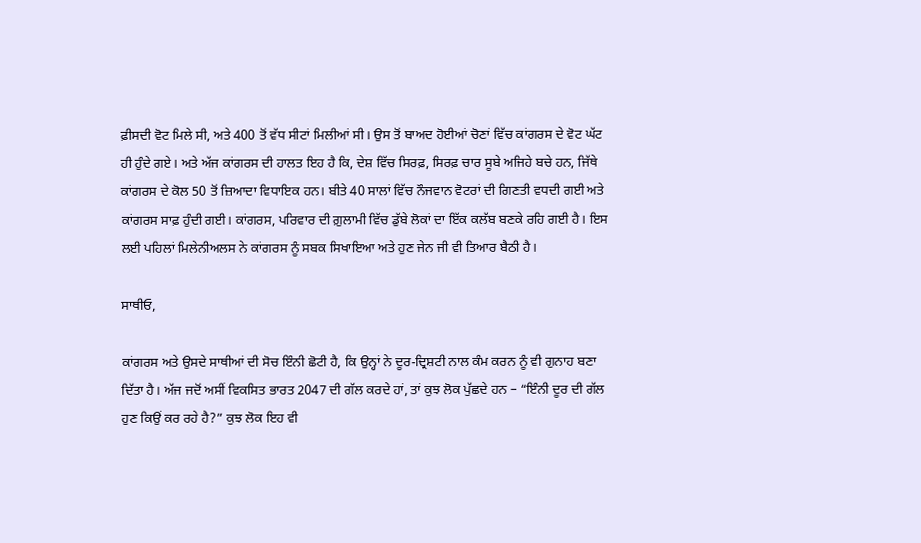ਫ਼ੀਸਦੀ ਵੋਟ ਮਿਲੇ ਸੀ, ਅਤੇ 400 ਤੋਂ ਵੱਧ ਸੀਟਾਂ ਮਿਲੀਆਂ ਸੀ। ਉਸ ਤੋਂ ਬਾਅਦ ਹੋਈਆਂ ਚੋਣਾਂ ਵਿੱਚ ਕਾਂਗਰਸ ਦੇ ਵੋਟ ਘੱਟ ਹੀ ਹੁੰਦੇ ਗਏ। ਅਤੇ ਅੱਜ ਕਾਂਗਰਸ ਦੀ ਹਾਲਤ ਇਹ ਹੈ ਕਿ, ਦੇਸ਼ ਵਿੱਚ ਸਿਰਫ਼, ਸਿਰਫ਼ ਚਾਰ ਸੂਬੇ ਅਜਿਹੇ ਬਚੇ ਹਨ, ਜਿੱਥੇ ਕਾਂਗਰਸ ਦੇ ਕੋਲ 50 ਤੋਂ ਜ਼ਿਆਦਾ ਵਿਧਾਇਕ ਹਨ। ਬੀਤੇ 40 ਸਾਲਾਂ ਵਿੱਚ ਨੌਜਵਾਨ ਵੋਟਰਾਂ ਦੀ ਗਿਣਤੀ ਵਧਦੀ ਗਈ ਅਤੇ ਕਾਂਗਰਸ ਸਾਫ਼ ਹੁੰਦੀ ਗਈ। ਕਾਂਗਰਸ, ਪਰਿਵਾਰ ਦੀ ਗ਼ੁਲਾਮੀ ਵਿੱਚ ਡੁੱਬੇ ਲੋਕਾਂ ਦਾ ਇੱਕ ਕਲੱਬ ਬਣਕੇ ਰਹਿ ਗਈ ਹੈ। ਇਸ ਲਈ ਪਹਿਲਾਂ ਮਿਲੇਨੀਅਲਸ ਨੇ ਕਾਂਗਰਸ ਨੂੰ ਸਬਕ ਸਿਖਾਇਆ ਅਤੇ ਹੁਣ ਜੇਨ ਜੀ ਵੀ ਤਿਆਰ ਬੈਠੀ ਹੈ।

ਸਾਥੀਓ,

ਕਾਂਗਰਸ ਅਤੇ ਉਸਦੇ ਸਾਥੀਆਂ ਦੀ ਸੋਚ ਇੰਨੀ ਛੋਟੀ ਹੈ, ਕਿ ਉਨ੍ਹਾਂ ਨੇ ਦੂਰ-ਦ੍ਰਿਸ਼ਟੀ ਨਾਲ ਕੰਮ ਕਰਨ ਨੂੰ ਵੀ ਗੁਨਾਹ ਬਣਾ ਦਿੱਤਾ ਹੈ। ਅੱਜ ਜਦੋਂ ਅਸੀਂ ਵਿਕਸਿਤ ਭਾਰਤ 2047 ਦੀ ਗੱਲ ਕਰਦੇ ਹਾਂ, ਤਾਂ ਕੁਝ ਲੋਕ ਪੁੱਛਦੇ ਹਨ – “ਇੰਨੀ ਦੂਰ ਦੀ ਗੱਲ ਹੁਣ ਕਿਉਂ ਕਰ ਰਹੇ ਹੈ?” ਕੁਝ ਲੋਕ ਇਹ ਵੀ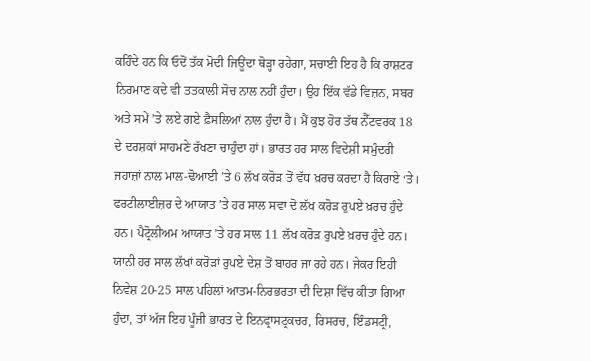ਕਹਿੰਦੇ ਹਨ ਕਿ ਓਦੋਂ ਤੱਕ ਮੋਦੀ ਜਿਊਂਦਾ ਥੋੜ੍ਹਾ ਰਹੇਗਾ, ਸਚਾਈ ਇਹ ਹੈ ਕਿ ਰਾਸ਼ਟਰ ਨਿਰਮਾਣ ਕਦੇ ਵੀ ਤਤਕਾਲੀ ਸੋਚ ਨਾਲ ਨਹੀਂ ਹੁੰਦਾ। ਉਹ ਇੱਕ ਵੱਡੇ ਵਿਜ਼ਨ, ਸਬਰ ਅਤੇ ਸਮੇਂ ’ਤੇ ਲਏ ਗਏ ਫ਼ੈਸਲਿਆਂ ਨਾਲ ਹੁੰਦਾ ਹੈ। ਮੈਂ ਕੁਝ ਹੋਰ ਤੱਥ ਨੈੱਟਵਰਕ 18 ਦੇ ਦਰਸ਼ਕਾਂ ਸਾਹਮਣੇ ਰੱਖਣਾ ਚਾਹੁੰਦਾ ਹਾਂ। ਭਾਰਤ ਹਰ ਸਾਲ ਵਿਦੇਸ਼ੀ ਸਮੁੰਦਰੀ ਜਹਾਜ਼ਾਂ ਨਾਲ ਮਾਲ-ਢੋਆਈ ’ਤੇ 6 ਲੱਖ ਕਰੋੜ ਤੋਂ ਵੱਧ ਖ਼ਰਚ ਕਰਦਾ ਹੈ ਕਿਰਾਏ ‘ਤੇ। ਫਰਟੀਲਾਈਜ਼ਰ ਦੇ ਆਯਾਤ ’ਤੇ ਹਰ ਸਾਲ ਸਵਾ ਦੋ ਲੱਖ ਕਰੋੜ ਰੁਪਏ ਖ਼ਰਚ ਹੁੰਦੇ ਹਨ। ਪੈਟ੍ਰੋਲੀਅਮ ਆਯਾਤ ’ਤੇ ਹਰ ਸਾਲ 11 ਲੱਖ ਕਰੋੜ ਰੁਪਏ ਖ਼ਰਚ ਹੁੰਦੇ ਹਨ। ਯਾਨੀ ਹਰ ਸਾਲ ਲੱਖਾਂ ਕਰੋੜਾਂ ਰੁਪਏ ਦੇਸ਼ ਤੋਂ ਬਾਹਰ ਜਾ ਰਹੇ ਹਨ। ਜੇਕਰ ਇਹੀ ਨਿਵੇਸ਼ 20-25 ਸਾਲ ਪਹਿਲਾਂ ਆਤਮ-ਨਿਰਭਰਤਾ ਦੀ ਦਿਸ਼ਾ ਵਿੱਚ ਕੀਤਾ ਗਿਆ ਹੁੰਦਾ, ਤਾਂ ਅੱਜ ਇਹ ਪੂੰਜੀ ਭਾਰਤ ਦੇ ਇਨਫ੍ਰਾਸਟ੍ਰਕਚਰ, ਰਿਸਰਚ, ਇੰਡਸਟ੍ਰੀ,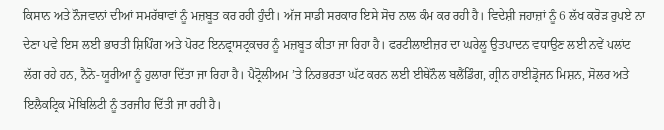ਕਿਸਾਨ ਅਤੇ ਨੌਜਵਾਨਾਂ ਦੀਆਂ ਸਮਰੱਥਾਵਾਂ ਨੂੰ ਮਜ਼ਬੂਤ ਕਰ ਰਹੀ ਹੁੰਦੀ। ਅੱਜ ਸਾਡੀ ਸਰਕਾਰ ਇਸੇ ਸੋਚ ਨਾਲ ਕੰਮ ਕਰ ਰਹੀ ਹੈ। ਵਿਦੇਸ਼ੀ ਜਹਾਜ਼ਾਂ ਨੂੰ 6 ਲੱਖ ਕਰੋੜ ਰੁਪਏ ਨਾ ਦੇਣਾ ਪਵੇ ਇਸ ਲਈ ਭਾਰਤੀ ਸ਼ਿਪਿੰਗ ਅਤੇ ਪੋਰਟ ਇਨਫ੍ਰਾਸਟ੍ਰਕਚਰ ਨੂੰ ਮਜ਼ਬੂਤ ਕੀਤਾ ਜਾ ਰਿਹਾ ਹੈ। ਫਰਟੀਲਾਈਜ਼ਰ ਦਾ ਘਰੇਲੂ ਉਤਪਾਦਨ ਵਧਾਉਣ ਲਈ ਨਵੇਂ ਪਲਾਂਟ ਲੱਗ ਰਹੇ ਹਨ, ਨੈਨੋ-ਯੂਰੀਆ ਨੂੰ ਹੁਲਾਰਾ ਦਿੱਤਾ ਜਾ ਰਿਹਾ ਹੈ। ਪੈਟ੍ਰੋਲੀਅਮ ’ਤੇ ਨਿਰਭਰਤਾ ਘੱਟ ਕਰਨ ਲਈ ਈਥੇਨੌਲ ਬਲੈਂਡਿੰਗ, ਗ੍ਰੀਨ ਹਾਈਡ੍ਰੋਜਨ ਮਿਸ਼ਨ, ਸੋਲਰ ਅਤੇ ਇਲੈਕਟ੍ਰਿਕ ਮੋਬਿਲਿਟੀ ਨੂੰ ਤਰਜੀਹ ਦਿੱਤੀ ਜਾ ਰਹੀ ਹੈ।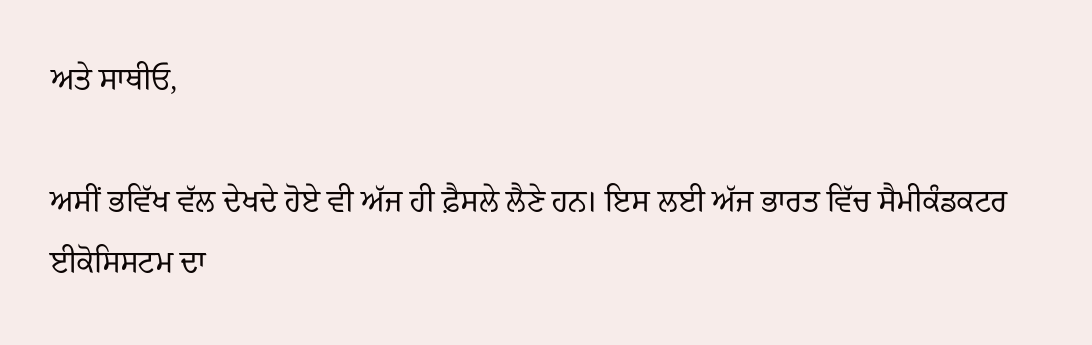ਅਤੇ ਸਾਥੀਓ,

ਅਸੀਂ ਭਵਿੱਖ ਵੱਲ ਦੇਖਦੇ ਹੋਏ ਵੀ ਅੱਜ ਹੀ ਫ਼ੈਸਲੇ ਲੈਣੇ ਹਨ। ਇਸ ਲਈ ਅੱਜ ਭਾਰਤ ਵਿੱਚ ਸੈਮੀਕੰਡਕਟਰ ਈਕੋਸਿਸਟਮ ਦਾ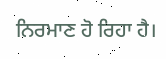ਨਿਰਮਾਣ ਹੋ ਰਿਹਾ ਹੈ।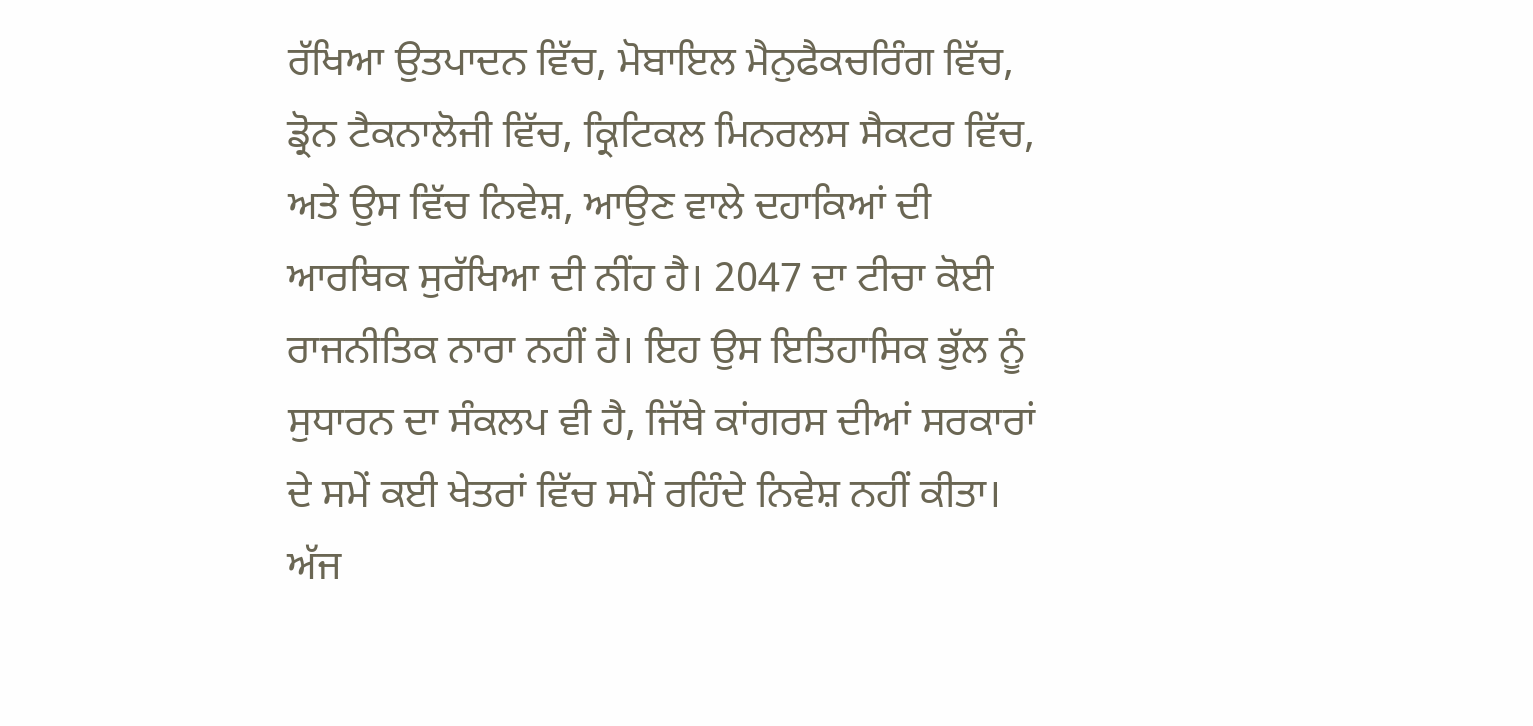ਰੱਖਿਆ ਉਤਪਾਦਨ ਵਿੱਚ, ਮੋਬਾਇਲ ਮੈਨੁਫੈਕਚਰਿੰਗ ਵਿੱਚ, ਡ੍ਰੋਨ ਟੈਕਨਾਲੋਜੀ ਵਿੱਚ, ਕ੍ਰਿਟਿਕਲ ਮਿਨਰਲਸ ਸੈਕਟਰ ਵਿੱਚ, ਅਤੇ ਉਸ ਵਿੱਚ ਨਿਵੇਸ਼, ਆਉਣ ਵਾਲੇ ਦਹਾਕਿਆਂ ਦੀ ਆਰਥਿਕ ਸੁਰੱਖਿਆ ਦੀ ਨੀਂਹ ਹੈ। 2047 ਦਾ ਟੀਚਾ ਕੋਈ ਰਾਜਨੀਤਿਕ ਨਾਰਾ ਨਹੀਂ ਹੈ। ਇਹ ਉਸ ਇਤਿਹਾਸਿਕ ਭੁੱਲ ਨੂੰ ਸੁਧਾਰਨ ਦਾ ਸੰਕਲਪ ਵੀ ਹੈ, ਜਿੱਥੇ ਕਾਂਗਰਸ ਦੀਆਂ ਸਰਕਾਰਾਂ ਦੇ ਸਮੇਂ ਕਈ ਖੇਤਰਾਂ ਵਿੱਚ ਸਮੇਂ ਰਹਿੰਦੇ ਨਿਵੇਸ਼ ਨਹੀਂ ਕੀਤਾ। ਅੱਜ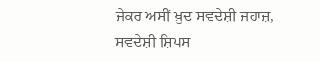ਜੇਕਰ ਅਸੀਂ ਖ਼ੁਦ ਸਵਦੇਸ਼ੀ ਜਹਾਜ਼, ਸਵਦੇਸ਼ੀ ਸ਼ਿਪਸ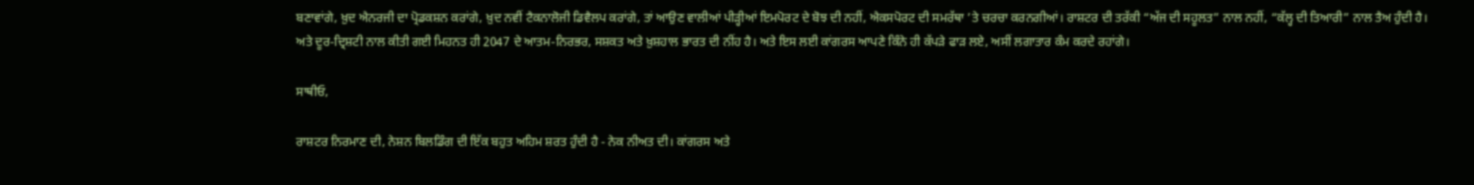ਬਣਾਵਾਂਗੇ, ਖ਼ੁਦ ਐਨਰਜੀ ਦਾ ਪ੍ਰੋਡਕਸ਼ਨ ਕਰਾਂਗੇ, ਖ਼ੁਦ ਨਵੀਂ ਟੈਕਨਾਲੋਜੀ ਡਿਵੈਲਪ ਕਰਾਂਗੇ, ਤਾਂ ਆਉਣ ਵਾਲੀਆਂ ਪੀੜ੍ਹੀਆਂ ਇਮਪੋਰਟ ਦੇ ਬੋਝ ਦੀ ਨਹੀਂ, ਐਕਸਪੋਰਟ ਦੀ ਸਮਰੱਥਾ ’ਤੇ ਚਰਚਾ ਕਰਨਗੀਆਂ। ਰਾਸ਼ਟਰ ਦੀ ਤਰੱਕੀ “ਅੱਜ ਦੀ ਸਹੂਲਤ” ਨਾਲ ਨਹੀਂ, “ਕੱਲ੍ਹ ਦੀ ਤਿਆਰੀ” ਨਾਲ ਤੈਅ ਹੁੰਦੀ ਹੈ। ਅਤੇ ਦੂਰ-ਦ੍ਰਿਸ਼ਟੀ ਨਾਲ ਕੀਤੀ ਗਈ ਮਿਹਨਤ ਹੀ 2047 ਦੇ ਆਤਮ-ਨਿਰਭਰ, ਸਸ਼ਕਤ ਅਤੇ ਖ਼ੁਸ਼ਹਾਲ ਭਾਰਤ ਦੀ ਨੀਂਹ ਹੈ। ਅਤੇ ਇਸ ਲਈ ਕਾਂਗਰਸ ਆਪਣੇ ਕਿੰਨੇ ਹੀ ਕੱਪੜੇ ਫਾੜ ਲਏ, ਅਸੀਂ ਲਗਾਤਾਰ ਕੰਮ ਕਰਦੇ ਰਹਾਂਗੇ।

ਸਾਥੀਓ,

ਰਾਸ਼ਟਰ ਨਿਰਮਾਣ ਦੀ, ਨੇਸ਼ਨ ਬਿਲਡਿੰਗ ਦੀ ਇੱਕ ਬਹੁਤ ਅਹਿਮ ਸ਼ਰਤ ਹੁੰਦੀ ਹੈ - ਨੇਕ ਨੀਅਤ ਦੀ। ਕਾਂਗਰਸ ਅਤੇ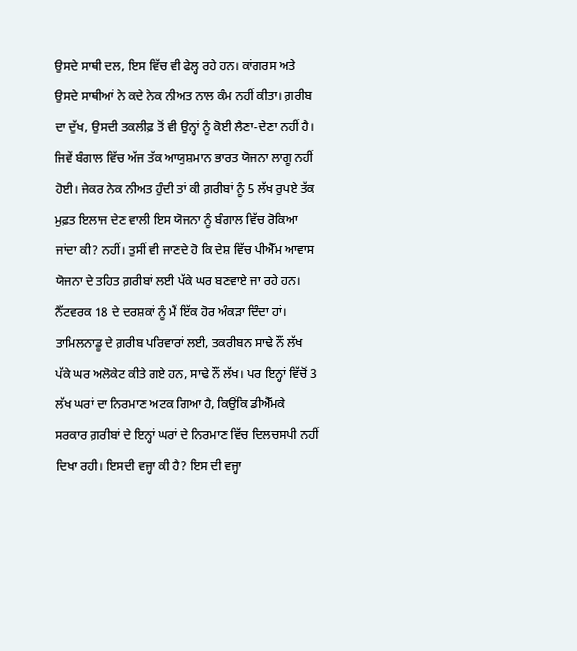ਉਸਦੇ ਸਾਥੀ ਦਲ, ਇਸ ਵਿੱਚ ਵੀ ਫੇਲ੍ਹ ਰਹੇ ਹਨ। ਕਾਂਗਰਸ ਅਤੇ ਉਸਦੇ ਸਾਥੀਆਂ ਨੇ ਕਦੇ ਨੇਕ ਨੀਅਤ ਨਾਲ ਕੰਮ ਨਹੀਂ ਕੀਤਾ। ਗ਼ਰੀਬ ਦਾ ਦੁੱਖ, ਉਸਦੀ ਤਕਲੀਫ਼ ਤੋਂ ਵੀ ਉਨ੍ਹਾਂ ਨੂੰ ਕੋਈ ਲੈਣਾ-ਦੇਣਾ ਨਹੀਂ ਹੈ। ਜਿਵੇਂ ਬੰਗਾਲ ਵਿੱਚ ਅੱਜ ਤੱਕ ਆਯੁਸ਼ਮਾਨ ਭਾਰਤ ਯੋਜਨਾ ਲਾਗੂ ਨਹੀਂ ਹੋਈ। ਜੇਕਰ ਨੇਕ ਨੀਅਤ ਹੁੰਦੀ ਤਾਂ ਕੀ ਗ਼ਰੀਬਾਂ ਨੂੰ 5 ਲੱਖ ਰੁਪਏ ਤੱਕ ਮੁਫ਼ਤ ਇਲਾਜ ਦੇਣ ਵਾਲੀ ਇਸ ਯੋਜਨਾ ਨੂੰ ਬੰਗਾਲ ਵਿੱਚ ਰੋਕਿਆ ਜਾਂਦਾ ਕੀ? ਨਹੀਂ। ਤੁਸੀਂ ਵੀ ਜਾਣਦੇ ਹੋ ਕਿ ਦੇਸ਼ ਵਿੱਚ ਪੀਐੱਮ ਆਵਾਸ ਯੋਜਨਾ ਦੇ ਤਹਿਤ ਗ਼ਰੀਬਾਂ ਲਈ ਪੱਕੇ ਘਰ ਬਣਵਾਏ ਜਾ ਰਹੇ ਹਨ। ਨੈੱਟਵਰਕ 18 ਦੇ ਦਰਸ਼ਕਾਂ ਨੂੰ ਮੈਂ ਇੱਕ ਹੋਰ ਅੰਕੜਾ ਦਿੰਦਾ ਹਾਂ। ਤਾਮਿਲਨਾਡੂ ਦੇ ਗ਼ਰੀਬ ਪਰਿਵਾਰਾਂ ਲਈ, ਤਕਰੀਬਨ ਸਾਢੇ ਨੌਂ ਲੱਖ ਪੱਕੇ ਘਰ ਅਲੋਕੇਟ ਕੀਤੇ ਗਏ ਹਨ, ਸਾਢੇ ਨੌਂ ਲੱਖ। ਪਰ ਇਨ੍ਹਾਂ ਵਿੱਚੋਂ 3 ਲੱਖ ਘਰਾਂ ਦਾ ਨਿਰਮਾਣ ਅਟਕ ਗਿਆ ਹੈ, ਕਿਉਂਕਿ ਡੀਐੱਮਕੇ ਸਰਕਾਰ ਗ਼ਰੀਬਾਂ ਦੇ ਇਨ੍ਹਾਂ ਘਰਾਂ ਦੇ ਨਿਰਮਾਣ ਵਿੱਚ ਦਿਲਚਸਪੀ ਨਹੀਂ ਦਿਖਾ ਰਹੀ। ਇਸਦੀ ਵਜ੍ਹਾ ਕੀ ਹੈ? ਇਸ ਦੀ ਵਜ੍ਹਾ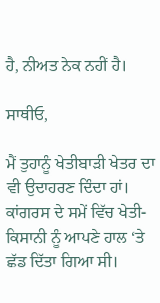ਹੈ, ਨੀਅਤ ਨੇਕ ਨਹੀਂ ਹੈ।

ਸਾਥੀਓ,

ਮੈਂ ਤੁਹਾਨੂੰ ਖੇਤੀਬਾੜੀ ਖੇਤਰ ਦਾ ਵੀ ਉਦਾਹਰਣ ਦਿੰਦਾ ਹਾਂ। ਕਾਂਗਰਸ ਦੇ ਸਮੇਂ ਵਿੱਚ ਖੇਤੀ-ਕਿਸਾਨੀ ਨੂੰ ਆਪਣੇ ਹਾਲ ‘ਤੇ ਛੱਡ ਦਿੱਤਾ ਗਿਆ ਸੀ।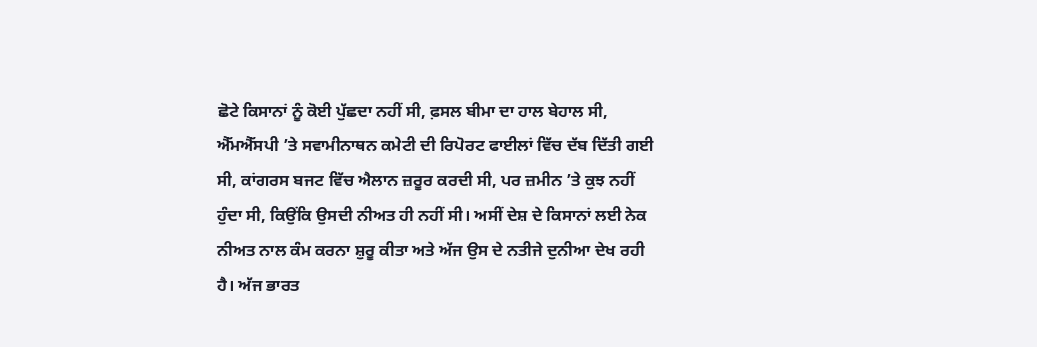ਛੋਟੇ ਕਿਸਾਨਾਂ ਨੂੰ ਕੋਈ ਪੁੱਛਦਾ ਨਹੀਂ ਸੀ, ਫ਼ਸਲ ਬੀਮਾ ਦਾ ਹਾਲ ਬੇਹਾਲ ਸੀ, ਐੱਮਐੱਸਪੀ ’ਤੇ ਸਵਾਮੀਨਾਥਨ ਕਮੇਟੀ ਦੀ ਰਿਪੋਰਟ ਫਾਈਲਾਂ ਵਿੱਚ ਦੱਬ ਦਿੱਤੀ ਗਈ ਸੀ, ਕਾਂਗਰਸ ਬਜਟ ਵਿੱਚ ਐਲਾਨ ਜ਼ਰੂਰ ਕਰਦੀ ਸੀ, ਪਰ ਜ਼ਮੀਨ ’ਤੇ ਕੁਝ ਨਹੀਂ ਹੁੰਦਾ ਸੀ, ਕਿਉਂਕਿ ਉਸਦੀ ਨੀਅਤ ਹੀ ਨਹੀਂ ਸੀ। ਅਸੀਂ ਦੇਸ਼ ਦੇ ਕਿਸਾਨਾਂ ਲਈ ਨੇਕ ਨੀਅਤ ਨਾਲ ਕੰਮ ਕਰਨਾ ਸ਼ੁਰੂ ਕੀਤਾ ਅਤੇ ਅੱਜ ਉਸ ਦੇ ਨਤੀਜੇ ਦੁਨੀਆ ਦੇਖ ਰਹੀ ਹੈ। ਅੱਜ ਭਾਰਤ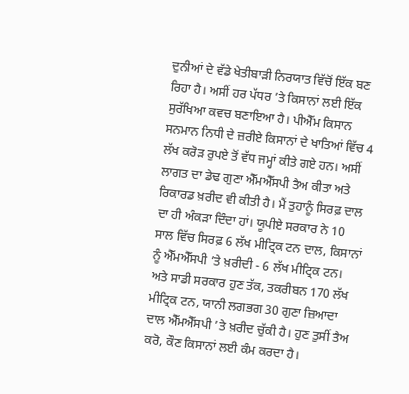ਦੁਨੀਆਂ ਦੇ ਵੱਡੇ ਖੇਤੀਬਾੜੀ ਨਿਰਯਾਤ ਵਿੱਚੋਂ ਇੱਕ ਬਣ ਰਿਹਾ ਹੈ। ਅਸੀਂ ਹਰ ਪੱਧਰ ’ਤੇ ਕਿਸਾਨਾਂ ਲਈ ਇੱਕ ਸੁਰੱਖਿਆ ਕਵਚ ਬਣਾਇਆ ਹੈ। ਪੀਐੱਮ ਕਿਸਾਨ ਸਨਮਾਨ ਨਿਧੀ ਦੇ ਜ਼ਰੀਏ ਕਿਸਾਨਾਂ ਦੇ ਖਾਤਿਆਂ ਵਿੱਚ 4 ਲੱਖ ਕਰੋੜ ਰੁਪਏ ਤੋਂ ਵੱਧ ਜਮ੍ਹਾਂ ਕੀਤੇ ਗਏ ਹਨ। ਅਸੀਂ ਲਾਗਤ ਦਾ ਡੇਢ ਗੁਣਾ ਐੱਮਐੱਸਪੀ ਤੈਅ ਕੀਤਾ ਅਤੇ ਰਿਕਾਰਡ ਖ਼ਰੀਦ ਵੀ ਕੀਤੀ ਹੈ। ਮੈਂ ਤੁਹਾਨੂੰ ਸਿਰਫ਼ ਦਾਲ ਦਾ ਹੀ ਅੰਕੜਾ ਦਿੰਦਾ ਹਾਂ। ਯੂਪੀਏ ਸਰਕਾਰ ਨੇ 10 ਸਾਲ ਵਿੱਚ ਸਿਰਫ਼ 6 ਲੱਖ ਮੀਟ੍ਰਿਕ ਟਨ ਦਾਲ, ਕਿਸਾਨਾਂ ਨੂੰ ਐੱਮਐੱਸਪੀ ’ਤੇ ਖ਼ਰੀਦੀ - 6 ਲੱਖ ਮੀਟ੍ਰਿਕ ਟਨ। ਅਤੇ ਸਾਡੀ ਸਰਕਾਰ ਹੁਣ ਤੱਕ, ਤਕਰੀਬਨ 170 ਲੱਖ ਮੀਟ੍ਰਿਕ ਟਨ, ਯਾਨੀ ਲਗਭਗ 30 ਗੁਣਾ ਜ਼ਿਆਦਾ ਦਾਲ ਐੱਮਐੱਸਪੀ ’ਤੇ ਖ਼ਰੀਦ ਚੁੱਕੀ ਹੈ। ਹੁਣ ਤੁਸੀਂ ਤੈਅ ਕਰੋ, ਕੌਣ ਕਿਸਾਨਾਂ ਲਈ ਕੰਮ ਕਰਦਾ ਹੈ।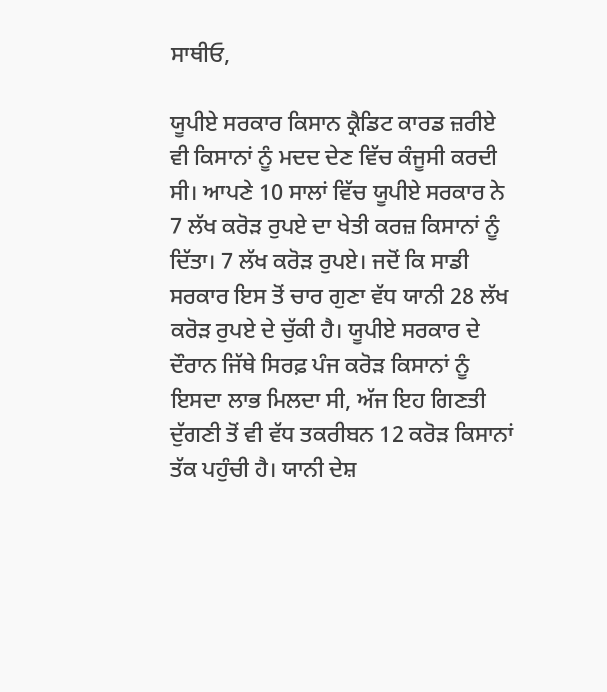ਸਾਥੀਓ,

ਯੂਪੀਏ ਸਰਕਾਰ ਕਿਸਾਨ ਕ੍ਰੈਡਿਟ ਕਾਰਡ ਜ਼ਰੀਏ ਵੀ ਕਿਸਾਨਾਂ ਨੂੰ ਮਦਦ ਦੇਣ ਵਿੱਚ ਕੰਜੂਸੀ ਕਰਦੀ ਸੀ। ਆਪਣੇ 10 ਸਾਲਾਂ ਵਿੱਚ ਯੂਪੀਏ ਸਰਕਾਰ ਨੇ 7 ਲੱਖ ਕਰੋੜ ਰੁਪਏ ਦਾ ਖੇਤੀ ਕਰਜ਼ ਕਿਸਾਨਾਂ ਨੂੰ ਦਿੱਤਾ। 7 ਲੱਖ ਕਰੋੜ ਰੁਪਏ। ਜਦੋਂ ਕਿ ਸਾਡੀ ਸਰਕਾਰ ਇਸ ਤੋਂ ਚਾਰ ਗੁਣਾ ਵੱਧ ਯਾਨੀ 28 ਲੱਖ ਕਰੋੜ ਰੁਪਏ ਦੇ ਚੁੱਕੀ ਹੈ। ਯੂਪੀਏ ਸਰਕਾਰ ਦੇ ਦੌਰਾਨ ਜਿੱਥੇ ਸਿਰਫ਼ ਪੰਜ ਕਰੋੜ ਕਿਸਾਨਾਂ ਨੂੰ ਇਸਦਾ ਲਾਭ ਮਿਲਦਾ ਸੀ, ਅੱਜ ਇਹ ਗਿਣਤੀ ਦੁੱਗਣੀ ਤੋਂ ਵੀ ਵੱਧ ਤਕਰੀਬਨ 12 ਕਰੋੜ ਕਿਸਾਨਾਂ ਤੱਕ ਪਹੁੰਚੀ ਹੈ। ਯਾਨੀ ਦੇਸ਼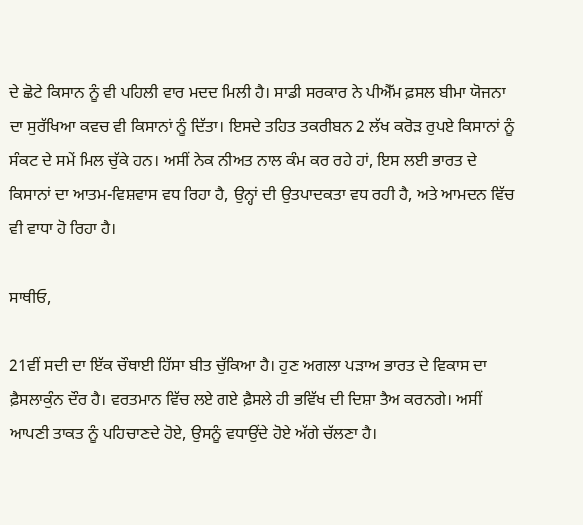ਦੇ ਛੋਟੇ ਕਿਸਾਨ ਨੂੰ ਵੀ ਪਹਿਲੀ ਵਾਰ ਮਦਦ ਮਿਲੀ ਹੈ। ਸਾਡੀ ਸਰਕਾਰ ਨੇ ਪੀਐੱਮ ਫ਼ਸਲ ਬੀਮਾ ਯੋਜਨਾ ਦਾ ਸੁਰੱਖਿਆ ਕਵਚ ਵੀ ਕਿਸਾਨਾਂ ਨੂੰ ਦਿੱਤਾ। ਇਸਦੇ ਤਹਿਤ ਤਕਰੀਬਨ 2 ਲੱਖ ਕਰੋੜ ਰੁਪਏ ਕਿਸਾਨਾਂ ਨੂੰ ਸੰਕਟ ਦੇ ਸਮੇਂ ਮਿਲ ਚੁੱਕੇ ਹਨ। ਅਸੀਂ ਨੇਕ ਨੀਅਤ ਨਾਲ ਕੰਮ ਕਰ ਰਹੇ ਹਾਂ, ਇਸ ਲਈ ਭਾਰਤ ਦੇ ਕਿਸਾਨਾਂ ਦਾ ਆਤਮ-ਵਿਸ਼ਵਾਸ ਵਧ ਰਿਹਾ ਹੈ, ਉਨ੍ਹਾਂ ਦੀ ਉਤਪਾਦਕਤਾ ਵਧ ਰਹੀ ਹੈ, ਅਤੇ ਆਮਦਨ ਵਿੱਚ ਵੀ ਵਾਧਾ ਹੋ ਰਿਹਾ ਹੈ।

ਸਾਥੀਓ,

21ਵੀਂ ਸਦੀ ਦਾ ਇੱਕ ਚੌਥਾਈ ਹਿੱਸਾ ਬੀਤ ਚੁੱਕਿਆ ਹੈ। ਹੁਣ ਅਗਲਾ ਪੜਾਅ ਭਾਰਤ ਦੇ ਵਿਕਾਸ ਦਾ ਫ਼ੈਸਲਾਕੁੰਨ ਦੌਰ ਹੈ। ਵਰਤਮਾਨ ਵਿੱਚ ਲਏ ਗਏ ਫ਼ੈਸਲੇ ਹੀ ਭਵਿੱਖ ਦੀ ਦਿਸ਼ਾ ਤੈਅ ਕਰਨਗੇ। ਅਸੀਂ ਆਪਣੀ ਤਾਕਤ ਨੂੰ ਪਹਿਚਾਣਦੇ ਹੋਏ, ਉਸਨੂੰ ਵਧਾਉਂਦੇ ਹੋਏ ਅੱਗੇ ਚੱਲਣਾ ਹੈ।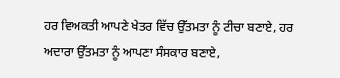ਹਰ ਵਿਅਕਤੀ ਆਪਣੇ ਖੇਤਰ ਵਿੱਚ ਉੱਤਮਤਾ ਨੂੰ ਟੀਚਾ ਬਣਾਏ, ਹਰ ਅਦਾਰਾ ਉੱਤਮਤਾ ਨੂੰ ਆਪਣਾ ਸੰਸਕਾਰ ਬਣਾਏ,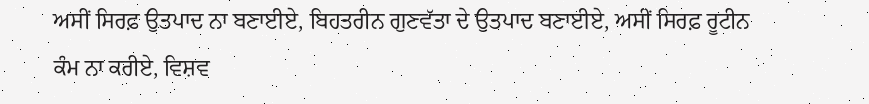ਅਸੀਂ ਸਿਰਫ਼ ਉਤਪਾਦ ਨਾ ਬਣਾਈਏ, ਬਿਹਤਰੀਨ ਗੁਣਵੱਤਾ ਦੇ ਉਤਪਾਦ ਬਣਾਈਏ, ਅਸੀਂ ਸਿਰਫ਼ ਰੂਟੀਨ ਕੰਮ ਨਾ ਕਰੀਏ, ਵਿਸ਼ਵ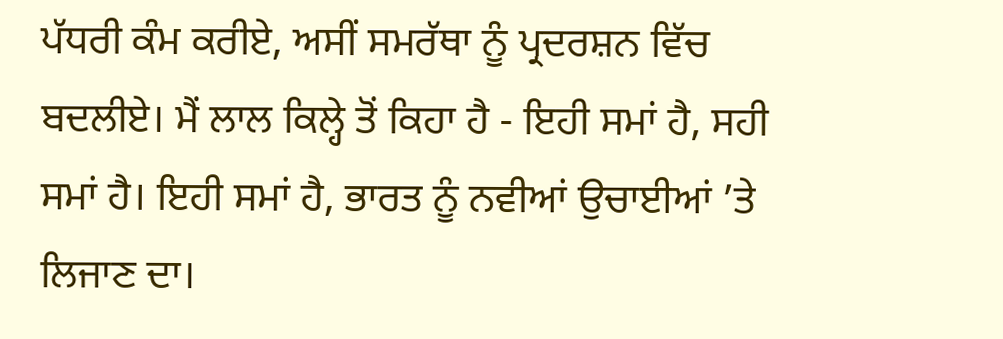ਪੱਧਰੀ ਕੰਮ ਕਰੀਏ, ਅਸੀਂ ਸਮਰੱਥਾ ਨੂੰ ਪ੍ਰਦਰਸ਼ਨ ਵਿੱਚ ਬਦਲੀਏ। ਮੈਂ ਲਾਲ ਕਿਲ੍ਹੇ ਤੋਂ ਕਿਹਾ ਹੈ - ਇਹੀ ਸਮਾਂ ਹੈ, ਸਹੀ ਸਮਾਂ ਹੈ। ਇਹੀ ਸਮਾਂ ਹੈ, ਭਾਰਤ ਨੂੰ ਨਵੀਆਂ ਉਚਾਈਆਂ ’ਤੇ ਲਿਜਾਣ ਦਾ।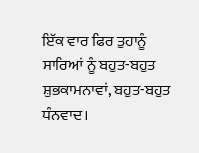ਇੱਕ ਵਾਰ ਫਿਰ ਤੁਹਾਨੂੰ ਸਾਰਿਆਂ ਨੂੰ ਬਹੁਤ-ਬਹੁਤ ਸ਼ੁਭਕਾਮਨਾਵਾਂ, ਬਹੁਤ-ਬਹੁਤ ਧੰਨਵਾਦ।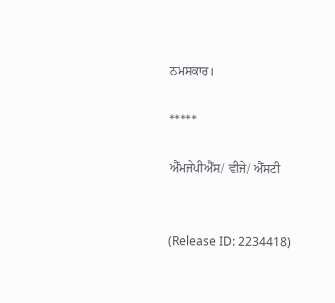ਨਮਸਕਾਰ।

*****

ਐੱਮਜੇਪੀਐੱਸ/ ਵੀਜੇ/ ਐੱਸਟੀ


(Release ID: 2234418)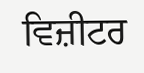ਵਿਜ਼ੀਟਰ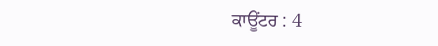ਕਾਊਂਟਰ : 4